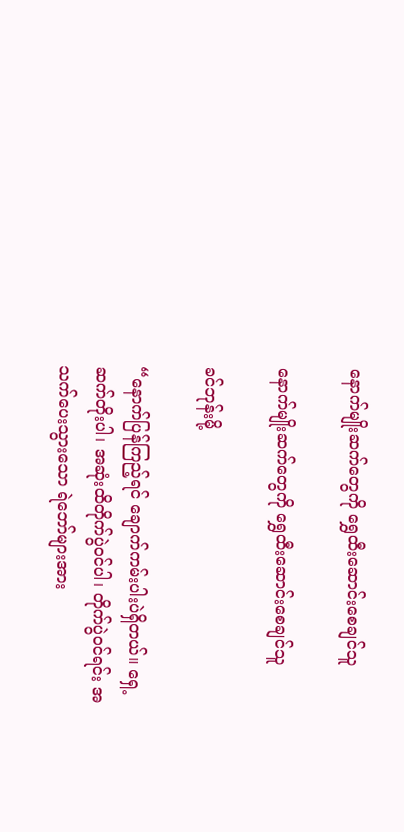နောက်မျိုးဆက်တွေကို ရွှေထီးဆောင်းစေချင်သူ

နောက်မျိုးဆက်တွေကို ရွှေထီးဆောင်းစေချင်သူ

ခင်ဘုန်းမို့

“နောက်ပြန်ကြည့်ရင် ချောက်ကမ်းပါးပဲရှိတယ်။ ရှေ့ဆက်တိုးပါ၊ အဆုံးထိတိုက်ပွဲဝင်ပါ၊ တိုက်ပွဲဝင်ရင်း အသက်ပေးသွားသော ရဲဘော်များအား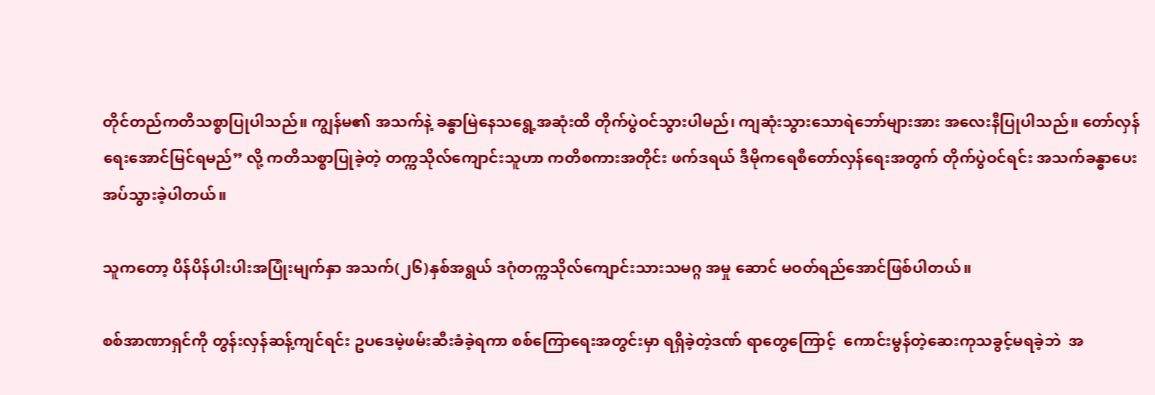တိုင်တည်ကတိသစ္စာပြုပါသည်။ ကျွန်မ၏ အသက်နဲ့ ခန္ဓာမြဲနေသရွေ့အဆုံးထိ တိုက်ပွဲဝင်သွားပါမည်၊ ကျဆုံးသွားသောရဲဘော်များအား အလေးနီပြုပါသည်။ တော်လှန် ရေးအောင်မြင်ရမည်” လို့ ကတိသစ္စာပြုခဲ့တဲ့ တက္ကသိုလ်ကျောင်းသူဟာ ကတိစကားအတိုင်း ဖက်ဒရယ် ဒီမိုကရေစီတော်လှန်ရေးအတွက် တိုက်ပွဲဝင်ရင်း အသက်ခန္ဓာပေးအပ်သွားခဲ့ပါတယ်။

သူကတော့ ပိန်ပိန်ပါးပါးအပြုံးမျက်နှာ အသက်(၂၆)နှစ်အရွယ် ဒဂုံတက္ကသိုလ်ကျောင်းသားသမဂ္ဂ အမှု ဆောင် မဝတ်ရည်အောင်ဖြစ်ပါတယ်။

စစ်အာဏာရှင်ကို တွန်းလှန်ဆန့်ကျင်ရင်း ဥပဒေမဲ့ဖမ်းဆီးခံခဲ့ရကာ စစ်ကြောရေးအတွင်းမှာ ရရှိခဲ့တဲ့ဒဏ် ရာတွေကြောင့်  ကောင်းမွန်တဲ့ဆေးကုသခွင့်မရခဲ့ဘဲ  အ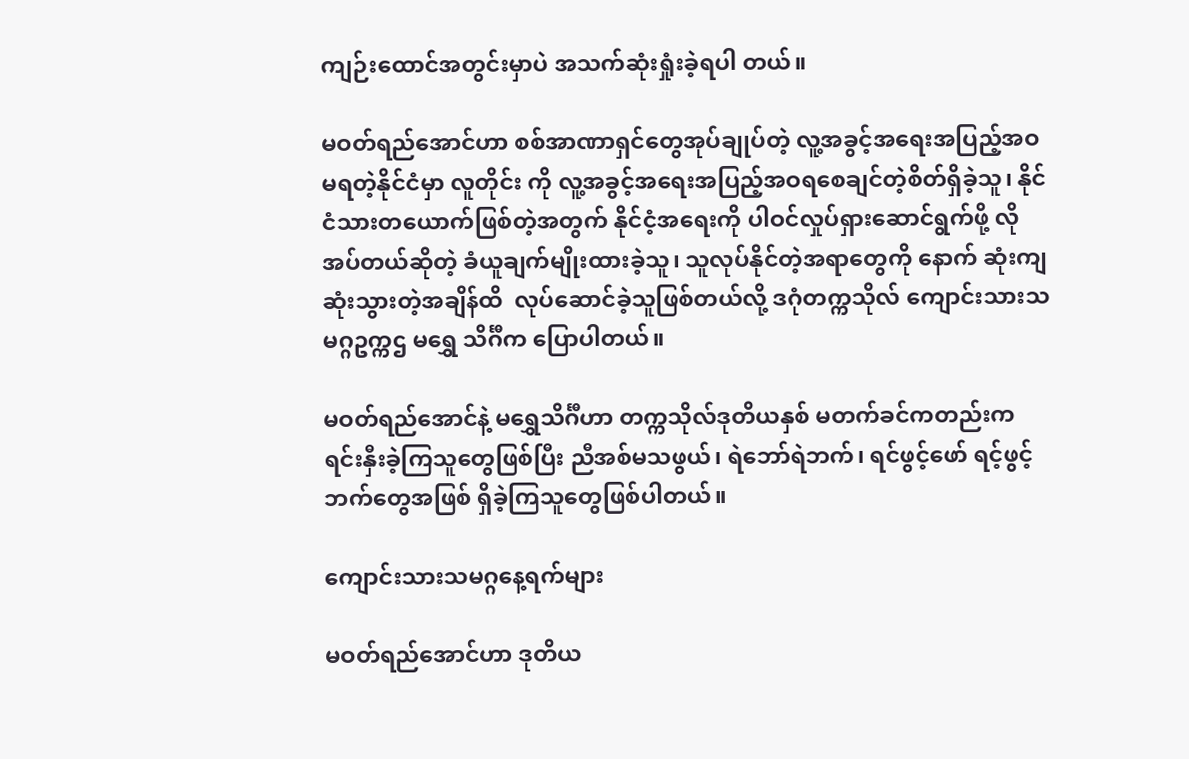ကျဉ်းထောင်အတွင်းမှာပဲ အသက်ဆုံးရှုံးခဲ့ရပါ တယ်။

မဝတ်ရည်အောင်ဟာ စစ်အာဏာရှင်တွေအုပ်ချုပ်တဲ့ လူ့အခွင့်အရေးအပြည့်အဝမရတဲ့နိုင်ငံမှာ လူတိုင်း ကို လူ့အခွင့်အရေးအပြည့်အဝရစေချင်တဲ့စိတ်ရှိခဲ့သူ၊ နိုင်ငံသားတယောက်ဖြစ်တဲ့အတွက် နိုင်ငံ့အရေးကို ပါဝင်လှုပ်ရှားဆောင်ရွက်ဖို့ လိုအပ်တယ်ဆိုတဲ့ ခံယူချက်မျိုးထားခဲ့သူ၊ သူလုပ်နိုင်တဲ့အရာတွေကို နောက် ဆုံးကျဆုံးသွားတဲ့အချိန်ထိ  လုပ်ဆောင်ခဲ့သူဖြစ်တယ်လို့ ဒဂုံတက္ကသိုလ် ကျောင်းသားသမဂ္ဂဥက္ကဌ မရွှေ သိင်္ဂီက ပြောပါတယ်။

မဝတ်ရည်အောင်နဲ့ မရွှေသိင်္ဂီဟာ တက္ကသိုလ်ဒုတိယနှစ် မတက်ခင်ကတည်းက ရင်းနှီးခဲ့ကြသူတွေဖြစ်ပြီး ညီအစ်မသဖွယ်၊ ရဲဘော်ရဲဘက်၊ ရင်ဖွင့်ဖော် ရင့်ဖွင့်ဘက်တွေအဖြစ် ရှိခဲ့ကြသူတွေဖြစ်ပါတယ်။

ကျောင်းသားသမဂ္ဂနေ့ရက်များ

မဝတ်ရည်အောင်ဟာ ဒုတိယ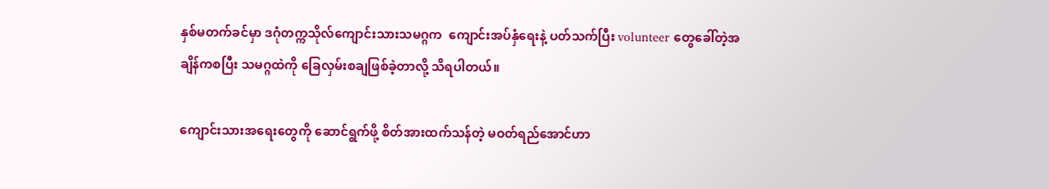နှစ်မတက်ခင်မှာ ဒဂုံတက္ကသိုလ်‌ကျောင်းသားသမဂ္ဂက  ကျောင်းအပ်နှံရေးနဲ့ ပတ်သက်ပြီး volunteer တွေခေါ်တဲ့အချိန်ကစပြီး သမဂ္ဂထဲကို ခြေလှမ်းစချဖြစ်ခဲ့တာလို့ သိရပါတယ်။

ကျောင်းသားအရေးတွေကို ဆောင်ရွက်ဖို့ စိတ်အားထက်သန်တဲ့ မဝတ်ရည်အောင်ဟာ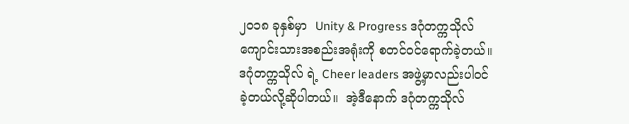၂၀၁၈ ခုနှစ်မှာ  Unity & Progress ဒဂုံတက္ကသိုလ် ကျောင်းသားအစည်းအရုံးကို စတင်ဝင်ရောက်ခဲ့တယ်။  ဒဂုံတက္ကသိုလ် ရဲ့ Cheer leaders အဖွဲ့မှာလည်းပါဝင်ခဲ့တယ်လို့ဆိုပါတယ်။  အဲ့ဒီနောက် ဒဂုံတက္ကသိုလ်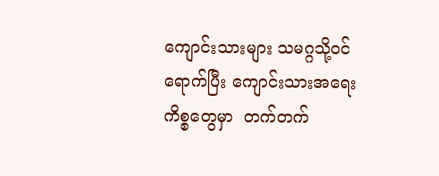ကျောင်းသားများ သမဂ္ဂသို့ဝင်ရောက်ပြီး ကျောင်းသားအရေးကိစ္စတွေမှာ  တက်တက်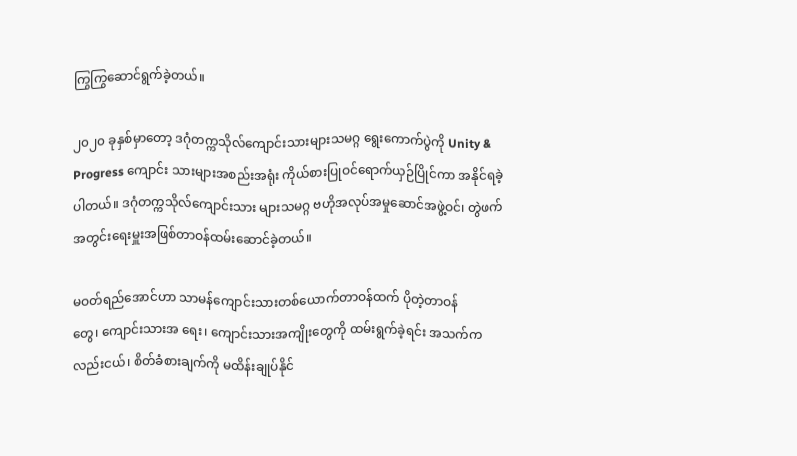ကြွကြွဆောင်ရွက်ခဲ့တယ်။

၂၀၂၀ ခုနှစ်မှာတော့ ဒဂုံတက္ကသိုလ်ကျောင်းသားများသမဂ္ဂ ရွေးကောက်ပွဲကို Unity & Progress ကျောင်း သားများအစည်းအရုံး ကိုယ်စားပြုဝင်ရောက်ယှဉ်ပြိုင်ကာ အနိုင်ရခဲ့ပါတယ်။ ဒဂုံတက္ကသိုလ်ကျောင်းသား များသမဂ္ဂ ဗဟိုအလုပ်အမှုဆောင်အဖွဲ့ဝင်၊ တွဲဖက်အတွင်းရေးမှူးအဖြစ်တာဝန်ထမ်းဆောင်ခဲ့တယ်။

မဝတ်ရည်အောင်ဟာ သာမန်ကျောင်းသားတစ်ယောက်တာဝန်ထက် ပိုတဲ့တာဝန်တွေ၊ ‌ကျောင်းသားအ ရေး၊ ကျောင်းသားအကျိုးတွေကို ထမ်းရွက်ခဲ့ရင်း အသက်ကလည်းငယ်၊ စိတ်ခံစားချက်ကို မထိန်းချုပ်နိုင်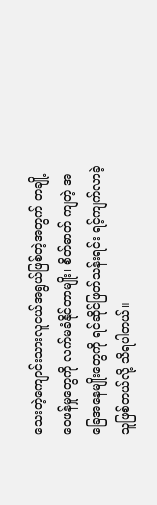သေးတဲ့ကျောင်းသားလူငယ်အရွယ်ဖြစ်တဲ့အတွက် တချို့ဝေဖန်မှုတွေကို လက်မခံနိုင်တာမျိုး၊ စိတ်ဓာတ် ကျတဲ့ အခြေအနေမျိုးတွေကို ရင်ဆိုင်ဖြတ်သန်းရင်း ရင့်ကျက်လာခဲ့သူဖြစ်တယ်လို့ သိရပါတယ်။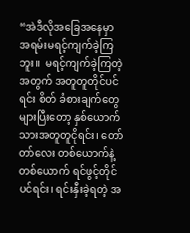“အဲဒီလိုအခြေအနေမှာ အရမ်းမရင့်ကျက်ခဲ့ကြဘူး။  မရင့်ကျက်ခဲ့ကြတဲ့အတွက် အတူတူတိုင်ပင်ရင်း စိတ် ခံစားချက်တွေများပြီးတော့ နှစ်ယောက်သားအတူတူငိုရင်း၊ တော်တာ်လေး တစ်ယောက်နဲ့တစ်ယောက် ရင်ဖွင့်တိုင်ပင်ရင်း၊ ရင်းနှီးခဲ့ရတဲ့ အ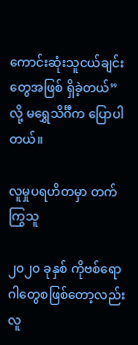ကောင်းဆုံးသူငယ်ချင်းတွေအဖြစ် ရှိခဲ့တယ်” လို့ မရွှေသိင်္ဂီက ပြောပါ တယ်။

လူမှုပရဟိတမှာ တက်ကြွသူ

၂၀၂၀ ခုနှစ် ကိုဗစ်ရောဂါတွေစဖြစ်တော့လည်း လူ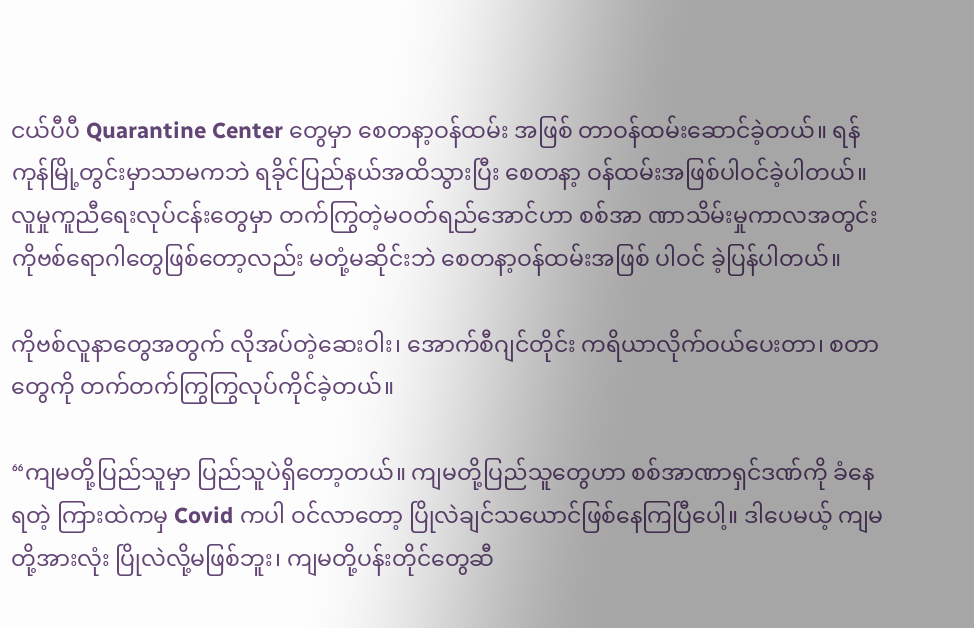ငယ်ပီပီ Quarantine Center တွေမှာ စေတနာ့ဝန်ထမ်း အဖြစ် တာဝန်ထမ်းဆောင်ခဲ့တယ်။ ရန်ကုန်မြို့တွင်းမှာသာမကဘဲ ရခိုင်ပြည်နယ်အထိသွားပြီး စေတနာ့ ဝန်ထမ်းအဖြစ်ပါဝင်ခဲ့ပါတယ်။ လူမှုကူညီရေးလုပ်ငန်းတွေမှာ တက်ကြွတဲ့မဝတ်ရည်အောင်ဟာ စစ်အာ ဏာသိမ်းမှုကာလအတွင်း ကိုဗစ်ရောဂါတွေဖြစ်တော့လည်း မတုံ့မဆိုင်းဘဲ စေတနာ့ဝန်ထမ်းအဖြစ် ပါဝင် ခဲ့ပြန်ပါတယ်။

ကိုဗစ်လူနာတွေအတွက် လိုအပ်တဲ့ဆေးဝါး၊ အောက်စီဂျင်တိုင်း ကရိယာလိုက်ဝယ်ပေးတာ၊ စတာတွေကို တက်တက်ကြွကြွလုပ်ကိုင်ခဲ့တယ်။

“ကျမတို့ပြည်သူမှာ ပြည်သူပဲရှိတော့တယ်။ ကျမတို့ပြည်သူတွေဟာ စစ်အာဏာရှင်ဒဏ်ကို ခံနေရတဲ့ ကြားထဲကမှ Covid ကပါ ဝင်လာတော့ ပြိုလဲချင်သယောင်ဖြစ်နေကြပြီပေါ့။ ဒါပေမယ့် ကျမတို့အားလုံး ပြိုလဲလို့မဖြစ်ဘူး၊ ကျမတို့ပန်းတိုင်တွေဆီ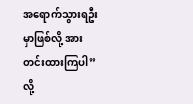အ‌ရောက်သွားရဦးမှာဖြစ်လို့ အားတင်းထားကြပါ” လို့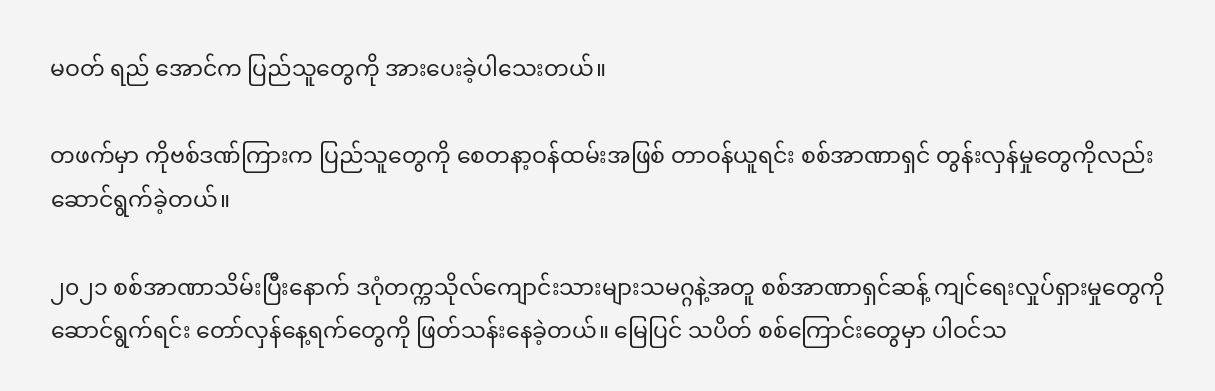မဝတ် ရည် အောင်က ပြည်သူတွေကို အားပေးခဲ့ပါသေးတယ်။

တဖက်မှာ ကိုဗစ်ဒဏ်ကြားက ပြည်သူတွေကို စေတနာ့ဝန်ထမ်းအဖြစ် တာဝန်ယူရင်း စစ်အာဏာရှင် တွန်းလှန်မှုတွေကိုလည်း ဆောင်ရွက်ခဲ့တယ်။

၂၀၂၁ စစ်အာဏာသိမ်းပြီးနောက် ဒဂုံတက္ကသိုလ်ကျောင်းသားများသမဂ္ဂနဲ့အတူ စစ်အာဏာရှင်ဆန့် ကျင်ရေးလှုပ်ရှားမှုတွေကို ဆောင်ရွက်ရင်း တော်လှန်နေ့ရက်တွေကို ဖြတ်သန်းနေခဲ့တယ်။ မြေပြင် သပိတ် စစ်ကြောင်းတွေမှာ ပါဝင်သ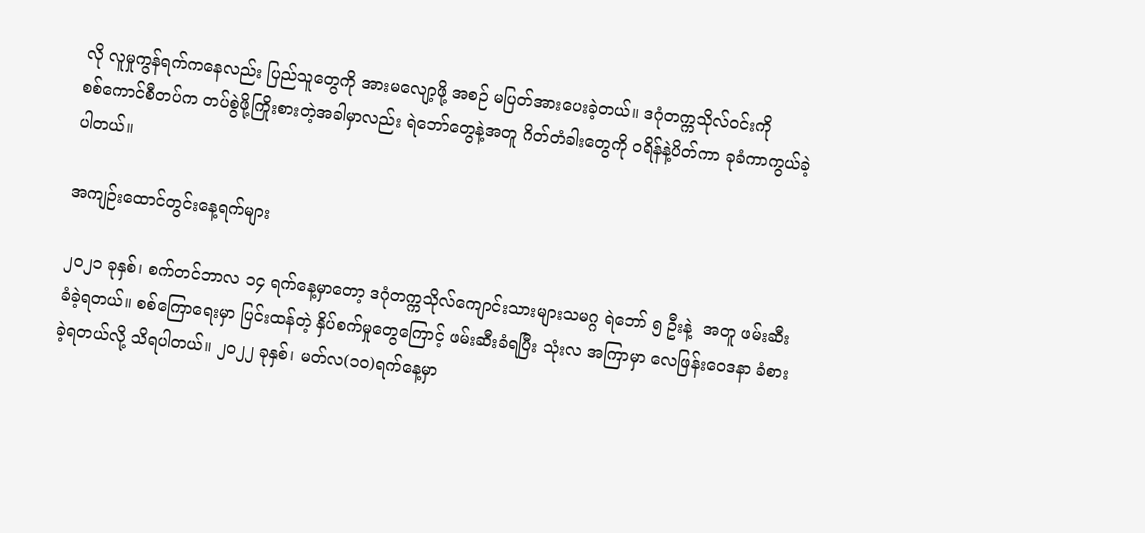လို လူမှုကွန်ရက်ကနေလည်း ပြည်သူတွေကို အားမလျော့ဖို့ အစဉ် မပြတ်အားပေးခဲ့တယ်။ ဒဂုံတက္ကသိုလ်ဝင်းကို စစ်‌ကောင်စီတပ်က တပ်စွဲဖို့ကြိုးစားတဲ့အခါမှာလည်း ရဲဘော်တွေနဲ့အတူ ဂိတ်တံခါးတွေကို ဝရိန်နဲ့ပိတ်ကာ ခုခံကာကွယ်ခဲ့ပါတယ်။

အကျဉ်းထောင်တွင်းနေ့ရက်များ

၂၀၂၁ ခုနှစ်၊ စက်တင်ဘာလ ၁၄ ရက်နေ့မှာတော့ ဒဂုံတက္ကသိုလ်ကျောင်းသားများသမဂ္ဂ ရဲဘော် ၅ ဦးနဲ့  အတူ ဖမ်းဆီးခံခဲ့ရတယ်။ စစ်ကြောရေးမှာ ပြင်းထန်တဲ့ နှိပ်စက်မှုတွေကြောင့် ဖမ်းဆီးခံရပြီး သုံးလ အကြာမှာ လေဖြန်းဝေဒနာ ခံစားခဲ့ရတယ်လို့ သိရပါတယ်။ ၂၀၂၂ ခုနှစ်၊ မတ်လ(၁၀)ရက်နေ့မှာ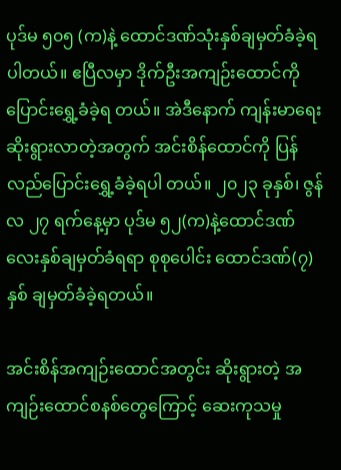ပုဒ်မ ၅၀၅ (က)နဲ့ ထောင်ဒဏ်သုံးနှစ်ချမှတ်ခံခဲ့ရပါတယ်။ ဧပြီလမှာ ဒိုက်ဦးအကျဉ်းထောင်ကို ပြောင်းရွှေ့ခံခဲ့ရ တယ်။ အဲဒီနောက် ကျန်းမာရေးဆိုးရွားလာတဲ့အတွက် အင်းစိန်ထောင်ကို ပြန်လည်ပြောင်းရွှေ့ခံခဲ့ရပါ တယ်။ ၂၀၂၃ ခုနှစ်၊ ဇွန်လ ၂၇ ရက်နေ့မှာ ပုဒ်မ ၅၂(က)နဲ့ထောင်ဒဏ်လေးနှစ်ချမှတ်ခံရရာ စုစုပေါင်း ထောင်ဒဏ်(၇)နှစ် ချမှတ်ခံခဲ့ရတယ်။

အင်းစိန်အကျဉ်းထောင်အတွင်း ဆိုးရွားတဲ့ အကျဉ်းထောင်စနစ်တွေကြောင့် ဆေးကုသမှု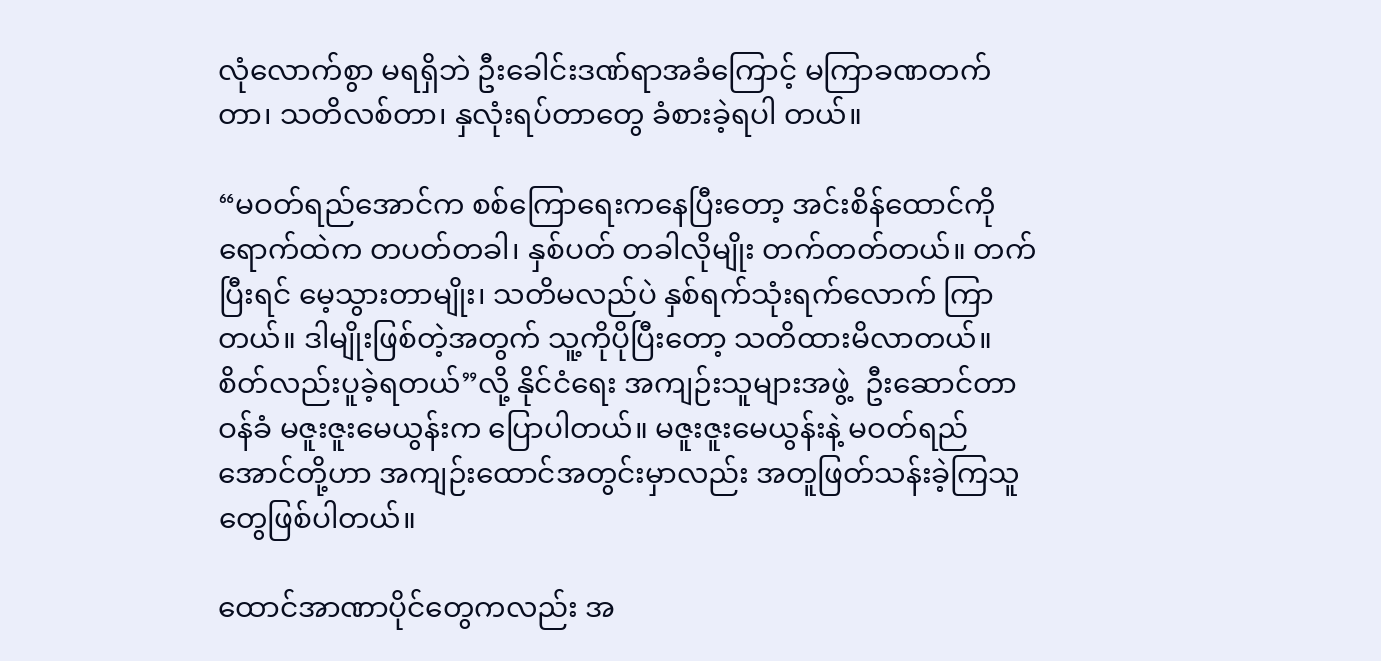လုံလောက်စွာ မရရှိဘဲ ဦးခေါင်းဒဏ်ရာအခံကြောင့် မကြာခဏတက်တာ၊ သတိလစ်တာ၊ နှလုံးရပ်တာတွေ ခံစားခဲ့ရပါ တယ်။

“မဝတ်ရည်အောင်က စစ်ကြောရေးကနေပြီးတော့ အင်းစိန်ထောင်ကို ရောက်ထဲက တပတ်တခါ၊ နှစ်ပတ် တခါလိုမျိုး တက်တတ်တယ်။ တက်ပြီးရင် မေ့သွားတာမျိုး၊ သတိမလည်ပဲ နှစ်ရက်သုံးရက်‌လောက် ကြာ တယ်။ ဒါမျိုးဖြစ်တဲ့အတွက် သူ့ကိုပိုပြီးတော့ သတိထားမိလာတယ်။ စိတ်လည်းပူခဲ့ရတယ်”လို့ နိုင်ငံရေး အကျဉ်းသူများအဖွဲ့  ဦးဆောင်တာဝန်ခံ မဇူးဇူးမေယွန်းက ပြောပါတယ်။ မဇူးဇူးမေယွန်းနဲ့ မဝတ်ရည် အောင်တို့ဟာ အကျဉ်းထောင်အတွင်းမှာလည်း အတူဖြတ်သန်းခဲ့ကြသူတွေဖြစ်ပါတယ်။

ထောင်အာဏာပိုင်တွေကလည်း အ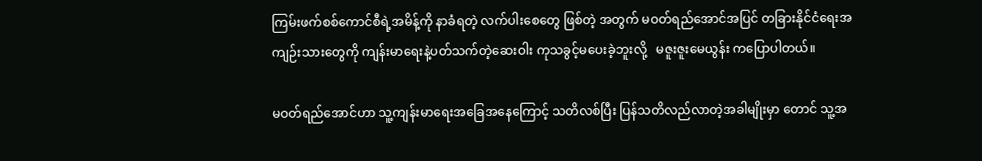ကြမ်းဖက်စစ်ကောင်စီရဲ့အမိန့်ကို နာခံရတဲ့ လက်ပါးစေတွေ ဖြစ်တဲ့ အတွက် မဝတ်ရည်အောင်အပြင် တခြားနိုင်ငံရေးအကျဉ်းသားတွေကို ကျန်းမာရေးနဲ့ပတ်သက်တဲ့ဆေးဝါး ကုသခွင့်မပေးခဲ့ဘူးလို့   မဇူးဇူးမေယွန်း ကပြောပါတယ်။

မဝတ်ရည်အောင်ဟာ သူ့ကျန်းမာရေးအခြေအနေကြောင့် သတိလစ်ပြီး ပြန်သတိလည်လာတဲ့အခါမျိုးမှာ တောင် သူ့အ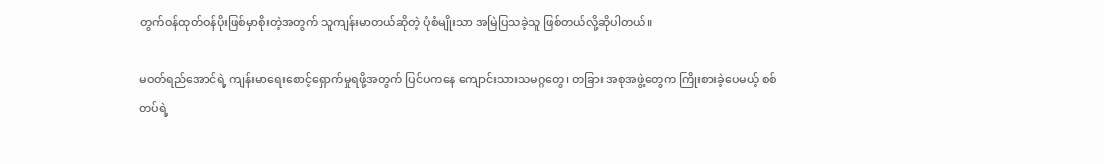တွက်ဝန်ထုတ်ဝန်ပိုးဖြစ်မှာစိုးတဲ့အတွက် သူကျန်းမာတယ်ဆိုတဲ့ ပုံစံမျိုးသာ အမြဲပြသခဲ့သူ ဖြစ်တယ်လို့ဆိုပါတယ်။

မဝတ်ရည်အောင်ရဲ့ ကျန်းမာရေးစောင့်ရှောက်မှုရဖို့အတွက် ပြင်ပကနေ ကျောင်းသားသမဂ္ဂတွေ၊ တခြား အစုအဖွဲ့တွေက ကြိုးစားခဲ့ပေမယ့် စစ်တပ်ရဲ့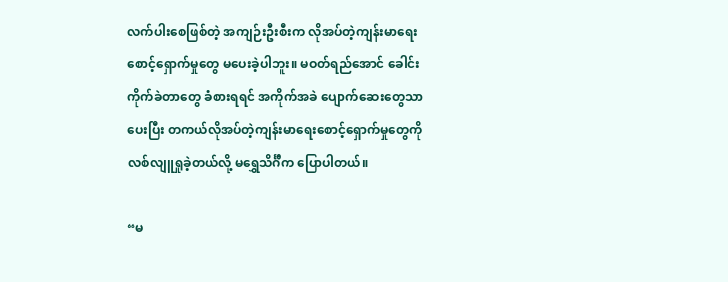လက်ပါးစေဖြစ်တဲ့ အကျဉ်းဦးစီးက လိုအပ်တဲ့ကျန်းမာရေး စောင့်ရှောက်မှုတွေ မပေးခဲ့ပါဘူး။ မဝတ်ရည်အောင် ခေါင်းကိုက်ခဲတာတွေ ခံစားရရင် အကိုက်အခဲ ပျောက်ဆေးတွေသာပေးပြီး တကယ်လိုအပ်တဲ့ကျန်းမာရေးစောင့်ရှောက်မှုတွေကို လစ်လျူရှုခဲ့တယ်လို့ မရွှေသိင်္ဂီက ပြောပါတယ်။

“မ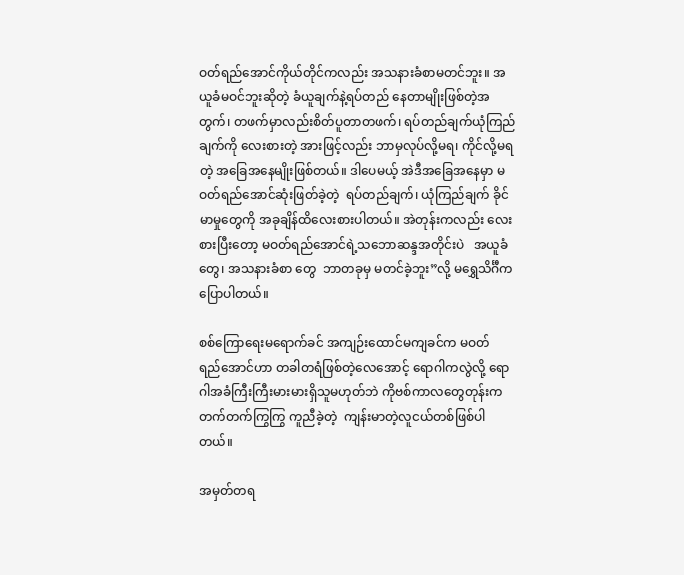ဝတ်ရည်အောင်ကိုယ်တိုင်ကလည်း အသနားခံစာမတင်ဘူး။ အယူခံမဝင်ဘူးဆိုတဲ့ ခံယူချက်နဲ့ရပ်တည် နေတာမျိုးဖြစ်တဲ့အတွက်၊ တဖက်မှာလည်းစိတ်ပူတာတဖက်၊ ရပ်တည်ချက်ယုံကြည်ချက်ကို လေးစားတဲ့ အားဖြင့်လည်း ဘာမှလုပ်လို့မရ၊ ကိုင်လို့မရတဲ့ အခြေအနေမျိုးဖြစ်တယ်။ ဒါပေမယ့် အဲဒီအခြေအနေမှာ မဝတ်ရည်အောင်ဆုံးဖြတ်ခဲ့တဲ့  ရပ်တည်ချက်၊ ယုံကြည်ချက် ခိုင်မာမှုတွေကို အခုချိန်ထိလေးစားပါတယ်။ အဲတုန်းကလည်း လေးစားပြီးတော့ မဝတ်ရည်‌အောင်ရဲ့သ‌ဘောဆန္ဒအတိုင်းပဲ   အယူခံတွေ၊ အသနားခံစာ တွေ  ဘာတခုမှ မတင်ခဲ့ဘူး”လို့ မရွှေသိင်္ဂီက ပြောပါတယ်။

စစ်ကြောရေးမရောက်ခင် အကျဉ်းထောင်မကျခင်က မဝတ်ရည်‌အောင်ဟာ တခါတရံဖြစ်တဲ့လေအောင့် ရောဂါကလွဲလို့ ရောဂါအခံကြီးကြီးမားမားရှိသူမဟုတ်ဘဲ ကိုဗစ်ကာလတွေတုန်းက တက်တက်ကြွကြွ ကူညီခဲ့တဲ့  ကျန်းမာတဲ့လူငယ်တစ်ဖြစ်ပါတယ်။

အမှတ်တရ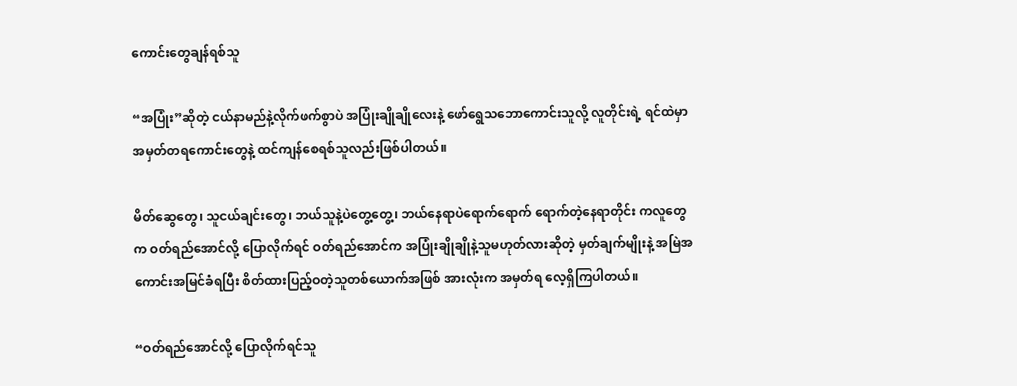ကောင်းတွေချန်ရစ်သူ

“အပြုံး”ဆိုတဲ့ ငယ်နာမည်နဲ့လိုက်ဖက်စွာပဲ အပြုံးချိုချိုလေးနဲ့ ဖော်ရွေသ‌ဘောကောင်းသူလို့ လူတိုင်းရဲ့ ရင်ထဲမှာ အမှတ်တရကောင်းတွေနဲ့ ထင်ကျန်စေရစ်သူလည်းဖြစ်ပါတယ်။

မိတ်ဆွေတွေ၊ သူငယ်ချင်းတွေ၊ ဘယ်သူနဲ့ပဲတွေ့တွေ့၊ ဘယ်နေရာပဲရောက်ရောက် ရောက်တဲ့နေရာတိုင်း ကလူတွေက ဝတ်ရည်အောင်လို့ ပြောလိုက်ရင် ဝတ်ရည်အောင်က အပြုံးချိုချိုနဲ့သူမဟုတ်လားဆိုတဲ့ မှတ်ချက်မျိုးနဲ့ အမြဲအကောင်းအမြင်ခံရပြီး စိတ်ထားပြည့်ဝတဲ့သူတစ်ယောက်အဖြစ် အားလုံးက အမှတ်ရ လေ့ရှိကြပါတယ်။

“ဝတ်ရည်အောင်လို့ ပြောလိုက်ရင်သူ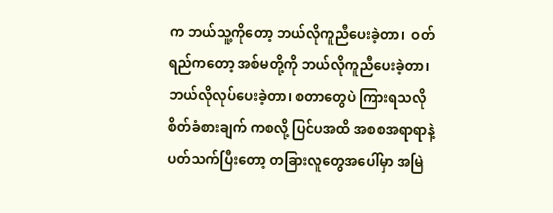က ဘယ်သူ့ကိုတော့ ဘယ်လိုကူညီပေးခဲ့တာ၊  ဝတ်ရည်ကတော့ အစ်မတို့ကို ဘယ်လိုကူညီပေးခဲ့တာ၊  ဘယ်လိုလုပ်‌ပေးခဲ့တာ၊ စတာတွေပဲ ကြားရသလို စိတ်ခံစားချက် ကစလို့ ပြင်ပအထိ အစစအရာရာနဲ့ ပတ်သက်ပြီးတော့ တခြားလူတွေအပေါ်မှာ အမြဲ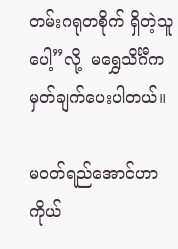တမ်းဂရုတစိုက် ရှိတဲ့သူပေါ့”လို့  မရွှေသိင်္ဂီကမှတ်ချက်ပေးပါတယ်။

မဝတ်ရည်အောင်ဟာ ကိုယ်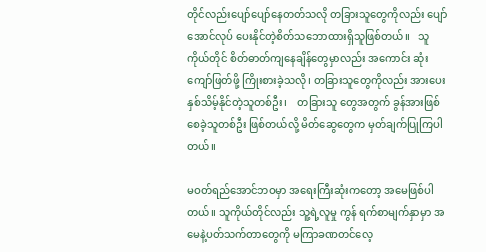တိုင်လည်းပျော်ပျော်နေတတ်သလို တခြားသူတွေကိုလည်း ပျော်အောင်လုပ် ပေးနိုင်တဲ့စိတ်သဘောထားရှိသူဖြစ်တယ်။   သူကိုယ်တိုင် စိတ်ဓာတ်ကျနေချိန်တွေမှာလည်း အကောင်း ဆုံးကျော်ဖြတ်ဖို့ ကြိုးစားခဲ့သလို၊ တခြားသူတွေကိုလည်း အားပေးနှစ်သိမ့်နိုင်တဲ့သူတစ်ဦး၊    တခြားသူ တွေအတွက် ခွန်အားဖြစ်စေခဲ့သူတစ်ဦး ဖြစ်တယ်လို့ မိတ်ဆွေတွေက မှတ်ချက်ပြုကြပါတယ်။

မဝတ်ရည်အောင်ဘဝမှာ အရေးကြီးဆုံးကတော့ အမေဖြစ်ပါတယ်။ သူကိုယ်တိုင်လည်း သူ့ရဲ့လူမှု ကွန် ရက်စာမျက်နှာမှာ အမေနဲ့ပတ်သက်တာတွေကို မကြာခဏတင်လေ့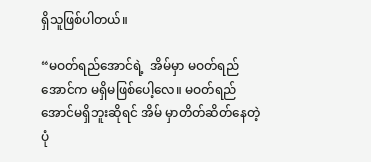ရှိသူဖြစ်ပါတယ်။

“မဝတ်ရည်အောင်ရဲ့  အိမ်မှာ မဝတ်ရည်အောင်က မရှိမဖြစ်ပေါ့လေ။ မဝတ်ရည်အောင်မရှိဘူးဆိုရင် အိမ် မှာတိတ်ဆိတ်နေတဲ့ပုံ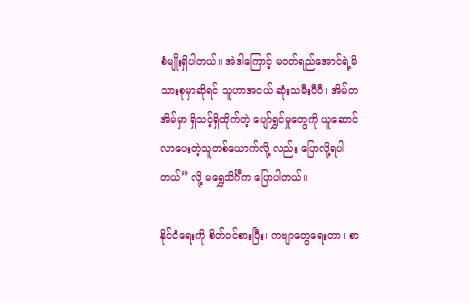စံမျိုးရှိပါတယ်။ အဲဒါကြောင့် မဝတ်ရည်အောင်ရဲ့မိသားစုမှာဆိုရင် သူဟာအငယ် ဆုံးသမီးပီပီ၊ အိမ်တအိမ်မှာ ရှိသင့်ရှိထိုက်တဲ့ ပျော်ရွှင်မှုတွေကို ယူဆောင်လာပေးတဲ့သူတစ်ယောက်လို့ လည်း ပြောလို့ရပါတယ်” လို့ မရွှေသိင်္ဂီက ပြောပါတယ်။

နိုင်ငံရေးကို စိတ်ဝင်စားပြီး၊ ကဗျာတွေရေးတာ၊ စာ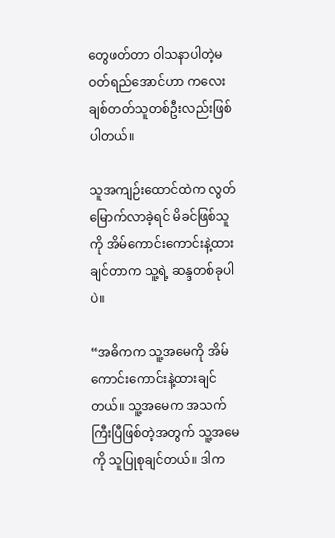တွေဖတ်တာ ဝါသနာပါတဲ့မဝတ်ရည်အောင်ဟာ ကလေးချစ်တတ်သူတစ်ဦးလည်းဖြစ်ပါတယ်။

သူအကျဉ်းထောင်ထဲက လွတ်မြောက်လာခဲ့ရင် မိခင်ဖြစ်သူကို အိမ်ကောင်းကောင်းနဲ့ထားချင်တာက သူ့ရဲ့ ဆန္ဒတစ်ခုပါပဲ။

“အဓိကက သူ့အမေကို အိမ်ကောင်းကောင်းနဲ့ထားချင်တယ်။ သူ့အမေက အသက်ကြီးပြီဖြစ်တဲ့အတွက် သူ့အမေကို သူပြုစုချင်တယ်။ ဒါက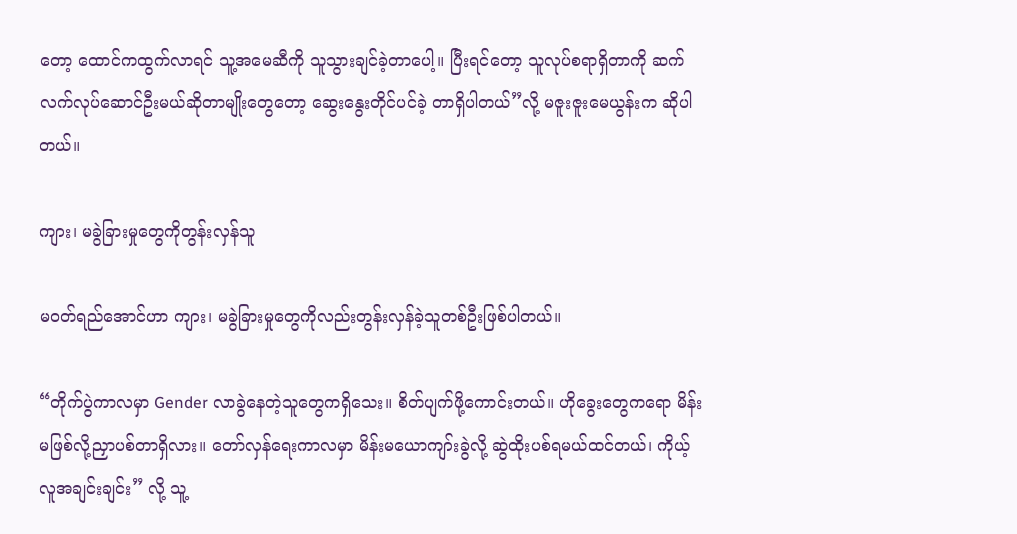တော့ ထောင်ကထွက်လာရင် သူ့အမေဆီကို သူသွားချင်ခဲ့တာပေါ့။ ပြီးရင်တော့ သူလုပ်စရာရှိတာကို ဆက်လက်လုပ်ဆောင်ဦးမယ်ဆိုတာမျိုးတွေတော့ ဆွေးနွေးတိုင်ပင်ခဲ့ တာရှိပါတယ်”လို့ မဇူးဇူးမေယွန်းက ဆိုပါတယ်။

ကျား၊ မခွဲခြားမှုတွေကိုတွန်းလှန်သူ

မဝတ်ရည်အောင်ဟာ ကျား၊ မခွဲခြားမှုတွေကိုလည်းတွန်းလှန်ခဲ့သူတစ်ဦးဖြစ်ပါတယ်။

“တိုက်ပွဲကာလမှာ Gender လာခွဲနေတဲ့သူတွေကရှိသေး။ စိတ်ပျက်ဖို့ကောင်းတယ်။ ဟိုခွေးတွေကရော မိန်းမဖြစ်လို့ညှာပစ်တာရှိလား။ တော်လှန်ရေးကာလမှာ မိန်းမယောကျာ်းခွဲလို့ ဆွဲထိုးပစ်ရမယ်ထင်တယ်၊ ကိုယ့်လူအချင်းချင်း” လို့ သူ့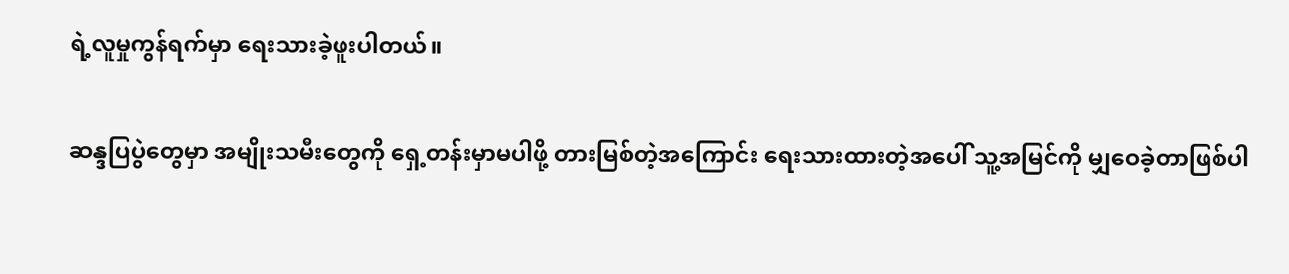ရဲ့လူမှုကွန်ရက်မှာ ရေးသားခဲ့ဖူးပါတယ်။

ဆန္ဒပြပွဲတွေမှာ အမျိုးသမီးတွေကို ရှေ့တန်းမှာမပါဖို့ တားမြစ်တဲ့အကြောင်း ရေးသားထားတဲ့အ‌ပေါ် သူ့အမြင်ကို မျှဝေခဲ့တာဖြစ်ပါ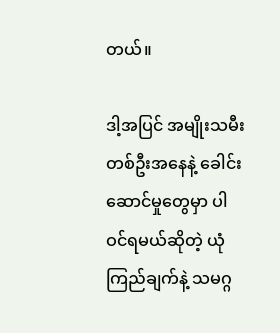တယ်။

ဒါ့အပြင် အမျိုးသမီးတစ်ဦးအနေနဲ့ ခေါင်းဆောင်မှုတွေမှာ ပါဝင်ရမယ်ဆိုတဲ့ ယုံကြည်ချက်နဲ့ သမဂ္ဂ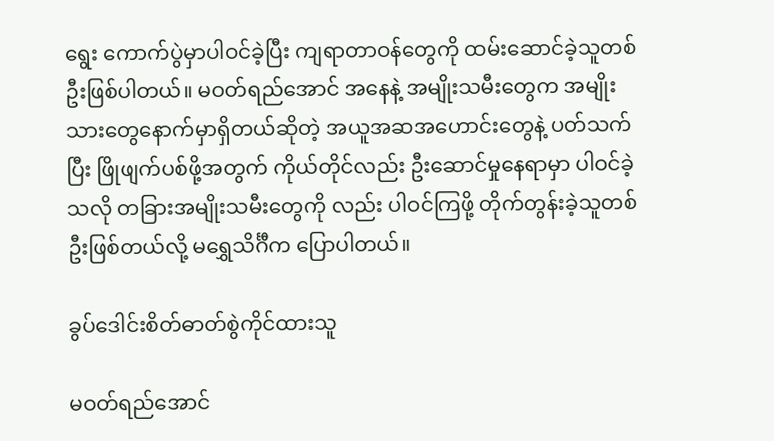ရွေး ကောက်ပွဲမှာပါဝင်ခဲ့ပြီး ကျရာတာဝန်တွေကို ထမ်းဆောင်ခဲ့သူတစ်ဦးဖြစ်ပါတယ်။ မဝတ်ရည်အောင် အနေနဲ့ အမျိုးသမီးတွေက အမျိုးသားတွေနောက်မှာရှိတယ်ဆိုတဲ့ အယူအဆအဟောင်းတွေနဲ့ ပတ်သက် ပြီး ဖြိုဖျက်ပစ်ဖို့အတွက် ကိုယ်တိုင်လည်း ဦးဆောင်မှုနေရာမှာ ပါဝင်ခဲ့သလို တခြားအမျိုးသမီးတွေကို လည်း ပါဝင်ကြဖို့ တိုက်တွန်းခဲ့သူတစ်ဦးဖြစ်တယ်လို့ မရွှေသိင်္ဂီက ပြောပါတယ်။

ခွပ်ဒေါင်းစိတ်ဓာတ်စွဲကိုင်ထားသူ

မဝတ်ရည်အောင်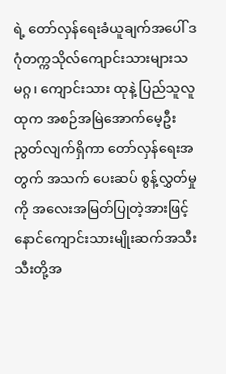ရဲ့ တော်လှန်ရေးခံယူချက်အပေါ် ဒဂုံတက္ကသိုလ်ကျောင်းသားများသမဂ္ဂ၊ ကျောင်းသား ထုနဲ့ ပြည်သူလူထုက အစဉ်အမြဲအောက်မေ့ဦးညွတ်လျက်ရှိကာ တော်လှန်ရေးအတွက် အသက် ပေးဆပ် စွန့်လွှတ်မှုကို အလေးအမြတ်ပြုတဲ့အားဖြင့် နောင်ကျောင်းသားမျိုးဆက်အသီးသီးတို့အ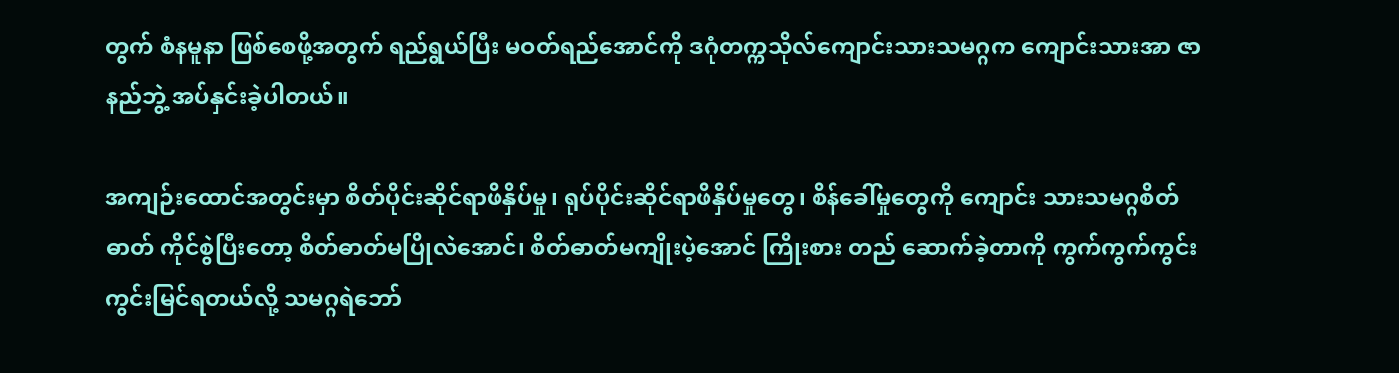တွက် စံနမူနာ ဖြစ်စေဖို့အတွက် ရည်ရွယ်ပြီး မဝတ်ရည်အောင်ကို ဒဂုံတက္ကသိုလ်ကျောင်းသားသမဂ္ဂက ကျောင်းသားအာ ဇာနည်ဘွဲ့ အပ်နှင်းခဲ့ပါတယ်။

အကျဉ်းထောင်အတွင်းမှာ စိတ်ပိုင်းဆိုင်ရာဖိနှိပ်မှု၊ ရုပ်ပိုင်းဆိုင်ရာဖိနှိပ်မှုတွေ၊ စိန်ခေါ်မှုတွေကို ကျောင်း သားသမဂ္ဂစိတ်ဓာတ် ကိုင်စွဲပြီးတော့ စိတ်ဓာတ်မပြိုလဲအောင်၊ စိတ်ဓာတ်မကျိုးပဲ့အောင် ကြိုးစား တည် ဆောက်ခဲ့တာကို ကွက်ကွက်ကွင်းကွင်းမြင်ရတယ်လို့ သမဂ္ဂရဲဘော်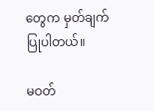တွေက မှတ်ချက်ပြုပါတယ်။

မဝတ်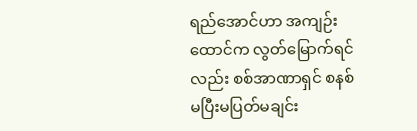ရည်အောင်ဟာ အကျဉ်းထောင်က လွတ်မြောက်ရင်လည်း စစ်အာဏာရှင် စနစ်မပြီးမပြတ်မချင်း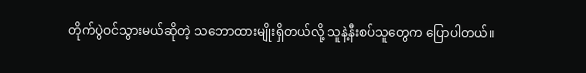တိုက်ပွဲဝင်သွားမယ်ဆိုတဲ့ သဘောထားမျိုးရှိတယ်လို့ သူနဲ့နီးစပ်သူတွေက ပြောပါတယ်။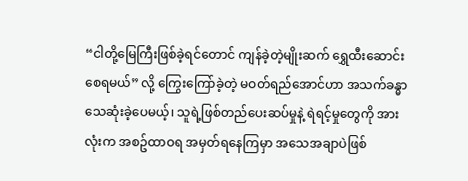“ငါတို့မြေကြီးဖြစ်ခဲ့ရင်တောင် ကျန်ခဲ့တဲ့မျိုးဆက် ရွှေထီးဆောင်းစေရမယ်” လို့ ကြွေးကြော်ခဲ့တဲ့ မဝတ်ရည်အောင်ဟာ အသက်ခန္ဓာသေဆုံးခဲ့ပေမယ့်၊ သူရဲ့ဖြစ်တည်ပေးဆပ်မှုနဲ့ ရဲရင့်မှုတွေကို အားလုံးက အစဥ်ထာဝရ အမှတ်ရနေကြမှာ အသေအချာပဲဖြစ်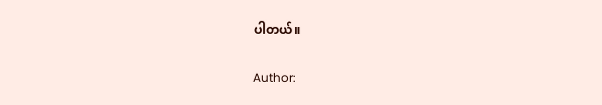ပါတယ်။

Author: